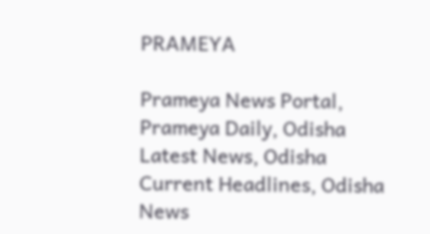PRAMEYA

Prameya News Portal, Prameya Daily, Odisha Latest News, Odisha Current Headlines, Odisha News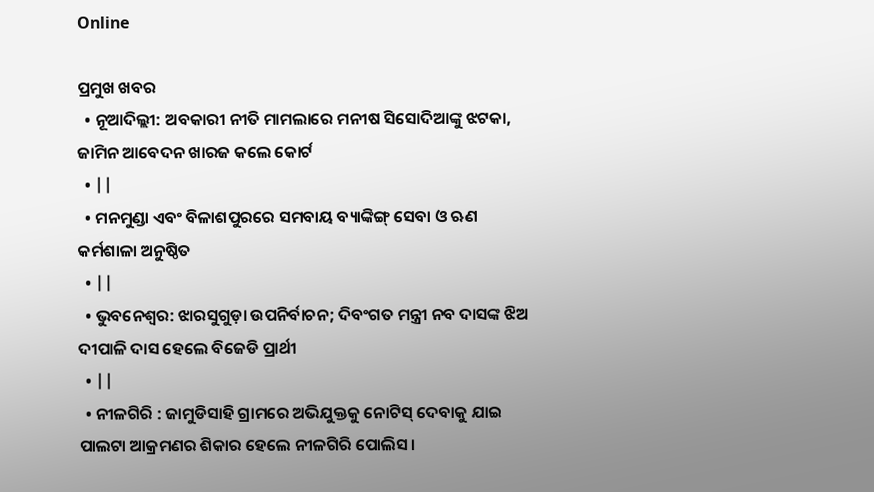Online

ପ୍ରମୁଖ ଖବର
  • ନୂଆଦିଲ୍ଲୀ: ଅବକାରୀ ନୀତି ମାମଲାରେ ମନୀଷ ସିସୋଦିଆଙ୍କୁ ଝଟକା, ଜାମିନ ଆବେଦନ ଖାରଜ କଲେ କୋର୍ଟ
  • ||
  • ମନମୁଣ୍ଡା ଏବଂ ବିଳାଶପୁରରେ ସମବାୟ ବ୍ୟାଙ୍କିଙ୍ଗ୍‌ ସେବା ଓ ଋଣ କର୍ମଶାଳା ଅନୁଷ୍ଠିତ
  • ||
  • ଭୁବନେଶ୍ବର: ଝାରସୁଗୁଡ଼ା ଉପନିର୍ବାଚନ; ଦିବଂଗତ ମନ୍ତ୍ରୀ ନବ ଦାସଙ୍କ ଝିଅ ଦୀପାଳି ଦାସ ହେଲେ ବିଜେଡି ପ୍ରାର୍ଥୀ
  • ||
  • ନୀଳଗିରି : ଜାମୁଡିସାହି ଗ୍ରାମରେ ଅଭିଯୁକ୍ତକୁ ନୋଟିସ୍ ଦେବାକୁ ଯାଇ ପାଲଟା ଆକ୍ରମଣର ଶିକାର ହେଲେ ନୀଳଗିରି ପୋଲିସ।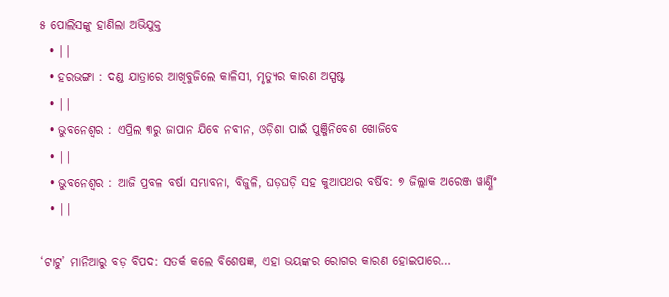୫ ପୋଲିସଙ୍କୁ ହାଣିଲା ଅଭିଯୁକ୍ତ
  • ||
  • ହରଭଙ୍ଗା : ଦଣ୍ଡ ଯାତ୍ରାରେ ଆଖିବୁଜିଲେ କାଳିସୀ, ମୃତ୍ୟୁର କାରଣ ଅସ୍ପଷ୍ଟ
  • ||
  • ଭୁବନେଶ୍ୱର : ଏପ୍ରିଲ ୩ରୁ ଜାପାନ ଯିବେ ନବୀନ, ଓଡ଼ିଶା ପାଇଁ ପୁଞ୍ଜିନିବେଶ ଖୋଜିବେ
  • ||
  • ଭୁବନେଶ୍ୱର : ଆଜି ପ୍ରବଳ ବର୍ଷା ସମ୍ଭାବନା, ବିଜୁଳି, ଘଡ଼ଘଡ଼ି ସହ କୁଆପଥର ବର୍ଷିବ: ୭ ଜିଲ୍ଲାକ ଅରେଞ୍ଜ ୱାର୍ଣ୍ଣିଂ
  • ||

‘ଟାଟୁ’ ମାନିଆରୁ ବଡ଼ ବିପଦ: ସତର୍କ କଲେ ବିଶେଷଜ୍ଞ, ଏହା ଭୟଙ୍କର ରୋଗର କାରଣ ହୋଇପାରେ…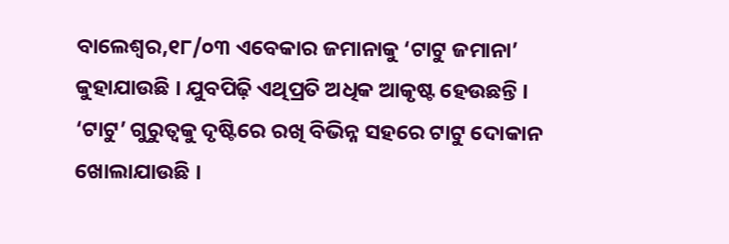ବାଲେଶ୍ୱର,୧୮/୦୩ ଏବେକାର ଜମାନାକୁ ‘ଟାଟୁ ଜମାନା’ କୁହାଯାଉଛି । ଯୁବପିଢ଼ି ଏଥିପ୍ରତି ଅଧିକ ଆକୃଷ୍ଟ ହେଉଛନ୍ତି । ‘ଟାଟୁ’ ଗୁରୁତ୍ୱକୁ ଦୃଷ୍ଟିରେ ରଖି ବିଭିନ୍ନ ସହରେ ଟାଟୁ ଦୋକାନ ଖୋଲାଯାଉଛି ।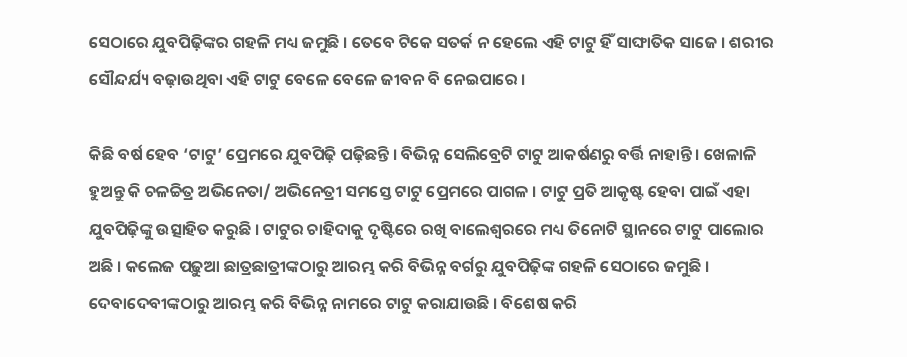ସେଠାରେ ଯୁବପିଢ଼ିଙ୍କର ଗହଳି ମଧ୍ୟ ଜମୁଛି । ତେବେ ଟିକେ ସତର୍କ ନ ହେଲେ ଏହି ଟାଟୁ ହିଁ ସାଙ୍ଘାତିକ ସାଜେ । ଶରୀର ସୌନ୍ଦର୍ଯ୍ୟ ବଢ଼ାଉଥିବା ଏହି ଟାଟୁ ବେଳେ ବେଳେ ଜୀବନ ବି ନେଇପାରେ ।

କିଛି ବର୍ଷ ହେବ ‘ଟାଟୁ’ ପ୍ରେମରେ ଯୁବପିଢ଼ି ପଢ଼ିଛନ୍ତି । ବିଭିନ୍ନ ସେଲିବ୍ରେଟି ଟାଟୁ ଆକର୍ଷଣରୁ ବର୍ତ୍ତି ନାହାନ୍ତି । ଖେଳାଳି ହୁଅନ୍ତୁ କି ଚଳଚ୍ଚିତ୍ର ଅଭିନେତା/ ଅଭିନେତ୍ରୀ ସମସ୍ତେ ଟାଟୁ ପ୍ରେମରେ ପାଗଳ । ଟାଟୁ ପ୍ରତି ଆକୃଷ୍ଟ ହେବା ପାଇଁ ଏହା ଯୁବପିଢ଼ିଙ୍କୁ ଉତ୍ସାହିତ କରୁଛି । ଟାଟୁର ଚାହିଦାକୁ ଦୃଷ୍ଟିରେ ରଖି ବାଲେଶ୍ୱରରେ ମଧ୍ୟ ତିନୋଟି ସ୍ଥାନରେ ଟାଟୁ ପାଲୋର ଅଛି । କଲେଜ ପଢ଼ୁଆ ଛାତ୍ରଛାତ୍ରୀଙ୍କଠାରୁ ଆରମ୍ଭ କରି ବିଭିନ୍ନ ବର୍ଗରୁ ଯୁବପିଢ଼ିଙ୍କ ଗହଳି ସେଠାରେ ଜମୁଛି । ଦେବାଦେବୀଙ୍କଠାରୁ ଆରମ୍ଭ କରି ବିଭିନ୍ନ ନାମରେ ଟାଟୁ କରାଯାଉଛି । ବିଶେଷ କରି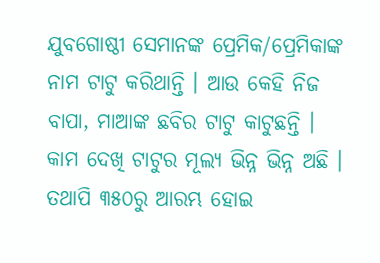ଯୁବଗୋଷ୍ଠୀ ସେମାନଙ୍କ ପ୍ରେମିକ/ପ୍ରେମିକାଙ୍କ ନାମ ଟାଟୁ କରିଥାନ୍ତି । ଆଉ କେହି ନିଜ ବାପା, ମାଆଙ୍କ ଛବିର ଟାଟୁ କାଟୁଛନ୍ତି । କାମ ଦେଖି ଟାଟୁର ମୂଲ୍ୟ ଭିନ୍ନ ଭିନ୍ନ ଅଛି । ତଥାପି ୩୫୦ରୁ ଆରମ୍ଭ ହୋଇ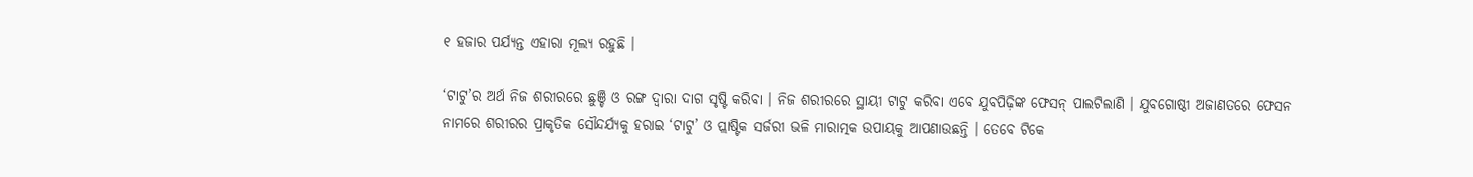୧ ହଜାର ପର୍ଯ୍ୟନ୍ତ ଏହାରା ମୂଲ୍ୟ ରହୁଛି ।

‘ଟାଟୁ’ର ଅର୍ଥ ନିଜ ଶରୀରରେ ଛୁଞ୍ଚି ଓ ରଙ୍ଗ ଦ୍ୱାରା ଦାଗ ସୃଷ୍ଟି କରିବା । ନିଜ ଶରୀରରେ ସ୍ଥାୟୀ ଟାଟୁ କରିବା ଏବେ ଯୁବପିଢ଼ିଙ୍କ ଫେସନ୍‌ ପାଲଟିଲାଣି । ଯୁବଗୋଷ୍ଠୀ ଅଜାଣତରେ ଫେସନ ନାମରେ ଶରୀରର ପ୍ରାକୃତିକ ସୌନ୍ଦର୍ଯ୍ୟକୁ ହରାଇ ‘ଟାଟୁ’ ଓ ପ୍ଲାଷ୍ଟିକ ସର୍ଜରୀ ଭଳି ମାରାତ୍ମକ ଉପାୟକୁ ଆପଣାଉଛନ୍ତି । ତେବେ ଟିକେ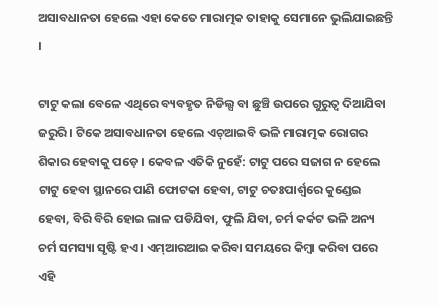ଅସାବଧାନତା ହେଲେ ଏହା କେତେ ମାରାତ୍ମକ ତାହାକୁ ସେମାନେ ଭୁଲିଯାଇଛନ୍ତି ।

ଟାଟୁ କଲା ବେଳେ ଏଥିରେ ବ୍ୟବହୃତ ନିଡିଲ୍ସ ବା ଛୁଞ୍ଚି ଉପରେ ଗୁରୁତ୍ୱ ଦିଆଯିବା ଜରୁରି । ଟିକେ ଅସାବଧାନତା ହେଲେ ଏଚ୍‌ଆଇବି ଭଳି ମାରାତ୍ମକ ରୋଗର ଶିକାର ହେବାକୁ ପଡ଼େ । କେବଳ ଏତିକି ନୁହେଁ: ଟାଟୁ ପରେ ସଜାଗ ନ ହେଲେ ଟାଟୁ ହେବା ସ୍ଥାନରେ ପାଣି ଫୋଟକା ହେବା, ଟାଟୁ ଚତଃପାର୍ଶ୍ୱରେ କୁଣ୍ଡେଇ ହେବା, ବିରି ବିରି ହୋଇ ଲାଳ ପଡିଯିବା, ଫୁଲି ଯିବା, ଚର୍ମ କର୍କଟ ଭଳି ଅନ୍ୟ ଚର୍ମ ସମସ୍ୟା ସୃଷ୍ଟି ହଏ । ଏମ୍‌ଆରଆଇ କରିବା ସମୟରେ କିମ୍ବା କରିବା ପରେ ଏହି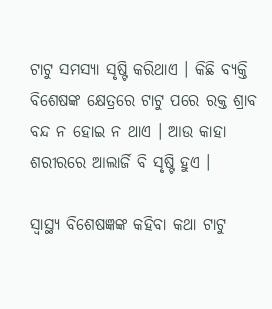ଟାଟୁ ସମସ୍ୟା ସୃଷ୍ଟି କରିଥାଏ । କିଛି ବ୍ୟକ୍ତି ବିଶେଷଙ୍କ କ୍ଷେତ୍ରରେ ଟାଟୁ ପରେ ରକ୍ତ ଶ୍ରାବ ବନ୍ଦ ନ ହୋଇ ନ ଥାଏ । ଆଉ କାହା ଶରୀରରେ ଆଲାର୍ଜି ବି ସୃଷ୍ଟି ହୁଏ ।

ସ୍ୱାସ୍ଥ୍ୟ ବିଶେଷଜ୍ଞଙ୍କ କହିବା କଥା ଟାଟୁ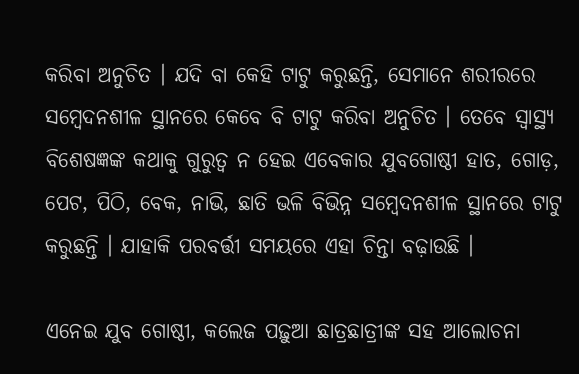କରିବା ଅନୁଚିତ । ଯଦି ବା କେହି ଟାଟୁ କରୁଛନ୍ତି, ସେମାନେ ଶରୀରରେ ସମ୍ବେଦନଶୀଳ ସ୍ଥାନରେ କେବେ ବି ଟାଟୁ କରିବା ଅନୁଚିତ । ତେବେ ସ୍ୱାସ୍ଥ୍ୟ ବିଶେଷଜ୍ଞଙ୍କ କଥାକୁ ଗୁରୁତ୍ୱ ନ ହେଇ ଏବେକାର ଯୁବଗୋଷ୍ଠୀ ହାତ, ଗୋଡ଼, ପେଟ, ପିଠି, ବେକ, ନାଭି, ଛାତି ଭଳି ବିଭିନ୍ନ ସମ୍ବେଦନଶୀଳ ସ୍ଥାନରେ ଟାଟୁ କରୁଛନ୍ତି । ଯାହାକି ପରବର୍ତ୍ତୀ ସମୟରେ ଏହା ଚିନ୍ତା ବଢ଼ାଉଛି ।

ଏନେଇ ଯୁବ ଗୋଷ୍ଠୀ, କଲେଜ ପଢ଼ୁଆ ଛାତ୍ରଛାତ୍ରୀଙ୍କ ସହ ଆଲୋଚନା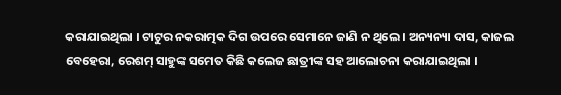କରାଯାଇଥିଲା । ଟାଟୁର ନକରାତ୍ମକ ଦିଗ ଉପରେ ସେମାନେ ଜାଣି ନ ଥିଲେ । ଅନ୍ୟନ୍ୟା ଦାସ, କାଜଲ ବେହେରା, ରେଶମ୍‌ ସାହୁଙ୍କ ସମେତ କିଛି କଲେଜ ଛାତ୍ରୀଙ୍କ ସହ ଆଲୋଚନା କରାଯାଇଥିଲା ।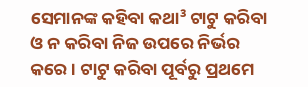ସେମାନଙ୍କ କହିବା କଥା³ ଟାଟୁ କରିବା ଓ ନ କରିବା ନିଜ ଉପରେ ନିର୍ଭର କରେ । ଟାଟୁ କରିବା ପୂର୍ବରୁ ପ୍ରଥମେ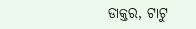ଡାକ୍ତର, ଟାଟୁ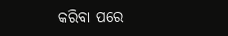କରିବା ପରେ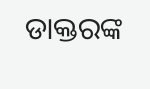ଡାକ୍ତରଙ୍କ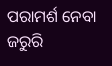ପରାମର୍ଶ ନେବା ଜରୁରି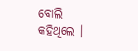ବୋଲି କହିଥିଲେ ।